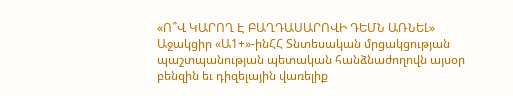«Ո՞Վ ԿԱՐՈՂ Է ԲԱՂԴԱՍԱՐՈՎԻ ԴԵՄՆ ԱՌՆԵԼ»
Աջակցիր «Ա1+»-ինՀՀ Տնտեսական մրցակցության պաշտպանության պետական հանձնաժողովն այսօր բենզին եւ դիզելային վառելիք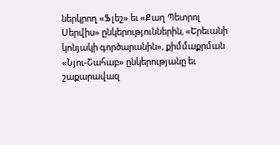ներկրող «Ֆլեշ» եւ «Քաղ Պետրոլ Սերվիս» ընկերություններին, «Երեւանի կոնյակի գործարանին», քիմմաքրման «Նյու-Շահաբ» ընկերությանը եւ շաքարավազ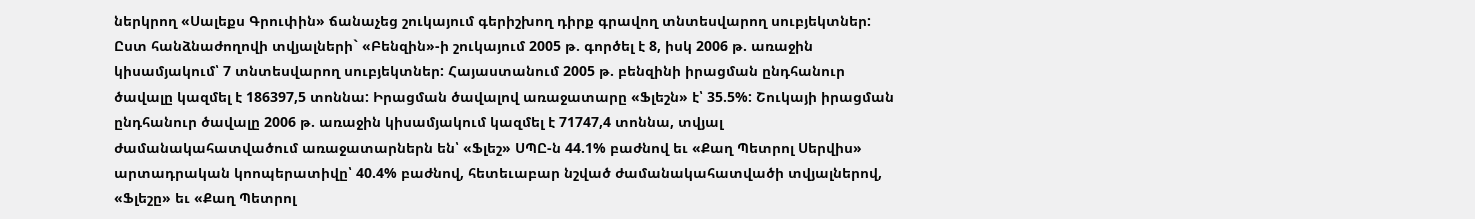ներկրող «Սալեքս Գրուփին» ճանաչեց շուկայում գերիշխող դիրք գրավող տնտեսվարող սուբյեկտներ:
Ըստ հանձնաժողովի տվյալների` «Բենզին»-ի շուկայում 2005 թ. գործել է 8, իսկ 2006 թ. առաջին կիսամյակում՝ 7 տնտեսվարող սուբյեկտներ: Հայաստանում 2005 թ. բենզինի իրացման ընդհանուր ծավալը կազմել է 186397,5 տոննա: Իրացման ծավալով առաջատարը «Ֆլեշն» է՝ 35.5%: Շուկայի իրացման ընդհանուր ծավալը 2006 թ. առաջին կիսամյակում կազմել է 71747,4 տոննա, տվյալ ժամանակահատվածում առաջատարներն են՝ «Ֆլեշ» ՍՊԸ-ն 44.1% բաժնով եւ «Քաղ Պետրոլ Սերվիս» արտադրական կոոպերատիվը՝ 40.4% բաժնով, հետեւաբար նշված ժամանակահատվածի տվյալներով, «Ֆլեշը» եւ «Քաղ Պետրոլ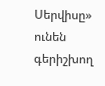Սերվիսը» ունեն գերիշխող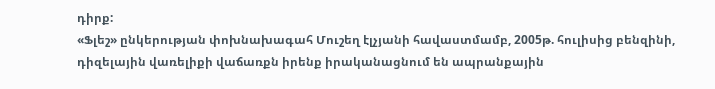դիրք:
«Ֆլեշ» ընկերության փոխնախագահ Մուշեղ էլչյանի հավաստմամբ, 2005թ. հուլիսից բենզինի, դիզելային վառելիքի վաճառքն իրենք իրականացնում են ապրանքային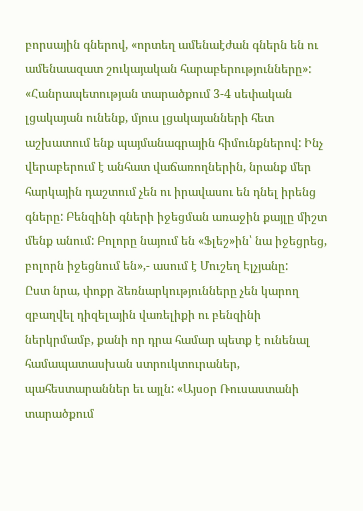բորսային գներով, «որտեղ ամենաէժան գներն են ու ամենաազատ շուկայական հարաբերությունները»:
«Հանրապետության տարածքում 3-4 սեփական լցակայան ունենք, մյուս լցակայանների հետ աշխատում ենք պայմանագրային հիմունքներով: Ինչ վերաբերում է անհատ վաճառողներին, նրանք մեր հարկային դաշտում չեն ու իրավասու են դնել իրենց գները: Բենզինի գների իջեցման առաջին քայլը միշտ մենք անում: Բոլորը նայում են «Ֆլեշ»ին՝ նա իջեցրեց, բոլորն իջեցնում են»,- ասում է Մուշեղ Էլչյանը:
Ըստ նրա, փոքր ձեռնարկությունները չեն կարող զբաղվել դիզելային վառելիքի ու բենզինի ներկրմամբ, քանի որ դրա համար պետք է ունենալ համապատասխան ստրուկտուրաներ, պահեստարաններ եւ այլն: «Այսօր Ռուսաստանի տարածքում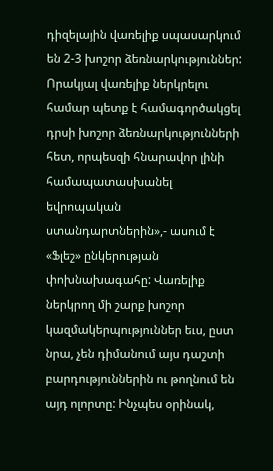դիզելային վառելիք սպասարկում են 2-3 խոշոր ձեռնարկություններ: Որակյալ վառելիք ներկրելու համար պետք է համագործակցել դրսի խոշոր ձեռնարկությունների հետ, որպեսզի հնարավոր լինի համապատասխանել եվրոպական ստանդարտներին»,- ասում է «Ֆլեշ» ընկերության փոխնախագահը: Վառելիք ներկրող մի շարք խոշոր կազմակերպություններ եւս, ըստ նրա, չեն դիմանում այս դաշտի բարդություններին ու թողնում են այդ ոլորտը: Ինչպես օրինակ,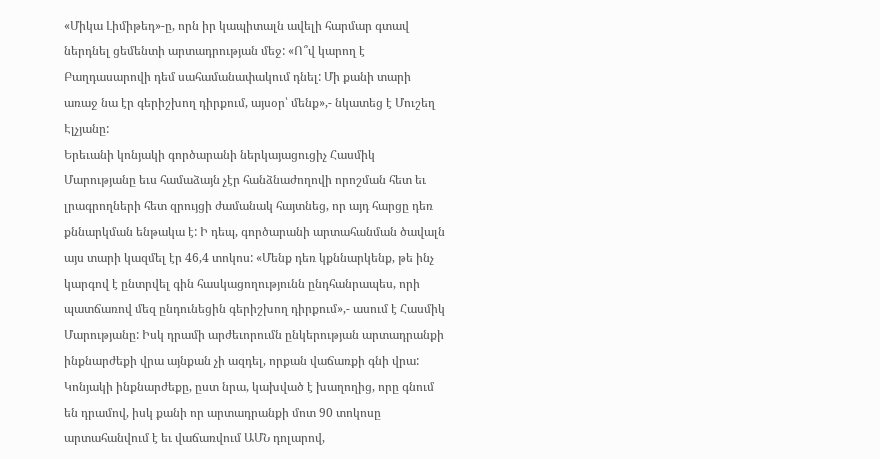«Միկա Լիմիթեդ»-ը, որն իր կապիտալն ավելի հարմար գտավ ներդնել ցեմենտի արտադրության մեջ: «Ո՞վ կարող է Բաղդասարովի դեմ սահամանափակում դնել: Մի քանի տարի առաջ նա էր գերիշխող դիրքում, այսօր՝ մենք»,- նկատեց է Մուշեղ Էլչյանը:
Երեւանի կոնյակի գործարանի ներկայացուցիչ Հասմիկ Մարությանը եւս համաձայն չէր հանձնաժողովի որոշման հետ եւ լրագրողների հետ զրույցի ժամանակ հայտնեց, որ այդ հարցը դեռ քննարկման ենթակա է: Ի դեպ, գործարանի արտահանման ծավալն այս տարի կազմել էր 46,4 տոկոս: «Մենք դեռ կքննարկենք, թե ինչ կարգով է ընտրվել գին հասկացողությունն ընդհանրապես, որի պատճառով մեզ ընդունեցին գերիշխող դիրքում»,- ասում է Հասմիկ Մարությանը: Իսկ դրամի արժեւորումն ընկերության արտադրանքի ինքնարժեքի վրա այնքան չի ազդել, որքան վաճառքի գնի վրա: Կոնյակի ինքնարժեքը, ըստ նրա, կախված է խաղողից, որը գնում են դրամով, իսկ քանի որ արտադրանքի մոտ 90 տոկոսը արտահանվում է եւ վաճառվում ԱՄՆ դոլարով,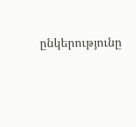ընկերությունը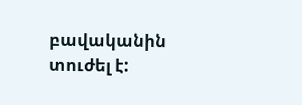բավականին տուժել է: